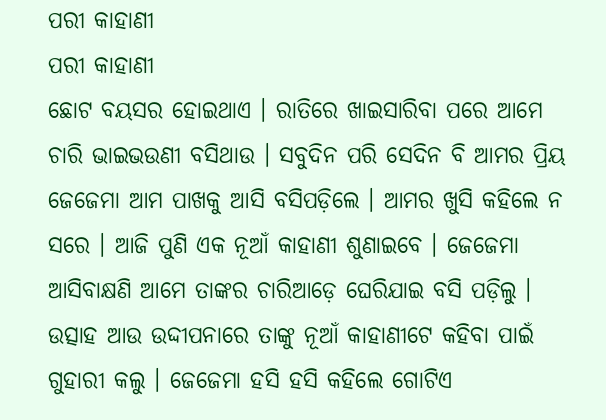ପରୀ କାହାଣୀ
ପରୀ କାହାଣୀ
ଛୋଟ ବୟସର ହୋଇଥାଏ । ରାତିରେ ଖାଇସାରିବା ପରେ ଆମେ ଚାରି ଭାଇଭଉଣୀ ବସିଥାଉ । ସବୁଦିନ ପରି ସେଦିନ ବି ଆମର ପ୍ରିୟ ଜେଜେମା ଆମ ପାଖକୁ ଆସି ବସିପଡ଼ିଲେ । ଆମର ଖୁସି କହିଲେ ନ ସରେ । ଆଜି ପୁଣି ଏକ ନୂଆଁ କାହାଣୀ ଶୁଣାଇବେ । ଜେଜେମା ଆସିବାକ୍ଷଣି ଆମେ ତାଙ୍କର ଚାରିଆଡ଼େ ଘେରିଯାଇ ବସି ପଡ଼ିଲୁ । ଉତ୍ସାହ ଆଉ ଉଦ୍ଦୀପନାରେ ତାଙ୍କୁ ନୂଆଁ କାହାଣୀଟେ କହିବା ପାଇଁ ଗୁହାରୀ କଲୁ । ଜେଜେମା ହସି ହସି କହିଲେ ଗୋଟିଏ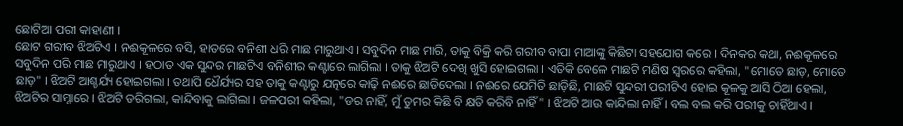ଛୋଟିଆ ପରୀ କାହାଣୀ ।
ଛୋଟ ଗରୀବ ଝିଅଟିଏ । ନଈକୂଳରେ ବସି, ହାତରେ ବନିଶୀ ଧରି ମାଛ ମାରୁଥାଏ । ସବୁଦିନ ମାଛ ମାରି, ତାକୁ ବିକ୍ରି କରି ଗରୀବ ବାପା ମାଆଙ୍କୁ କିଛିଟା ସହଯୋଗ କରେ । ଦିନକର କଥା, ନଈକୂଳରେ ସବୁଦିନ ପରି ମାଛ ମାରୁଥାଏ । ହଠାତ ଏକ ସୁନ୍ଦର ମାଛଟିଏ ବନିଶୀର କଣ୍ଟାରେ ଲାଗିଲା । ତାକୁ ଝିଅଟି ଦେଖି ଖୁସି ହୋଇଗଲା । ଏତିକି ବେଳେ ମାଛଟି ମଣିଷ ସ୍ୱରରେ କହିଲା, "ମୋତେ ଛାଡ଼, ମୋତେ ଛାଡ଼" । ଝିଅଟି ଆଶ୍ଚର୍ଯ୍ୟ ହୋଇଗଲା । ତଥାପି ଧୈର୍ଯ୍ୟର ସହ ତାକୁ କଣ୍ଟାରୁ ଯତ୍ନରେ କାଢ଼ି ନଈରେ ଛାଡିଦେଲା । ନଈରେ ଯେମିତି ଛାଡ଼ିଛି, ମାଛଟି ସୁନ୍ଦରୀ ପରୀଟିଏ ହୋଇ କୂଳକୁ ଆସି ଠିଆ ହେଲା, ଝିଅଟିର ସାମ୍ନାରେ । ଝିଅଟି ଡରିଗଲା, କାନ୍ଦିବାକୁ ଲାଗିଲା । ଜଳପରୀ କହିଲା, "ଡର ନାହିଁ, ମୁଁ ତୁମର କିଛି ବି କ୍ଷତି କରିବି ନାହିଁ" । ଝିଅଟି ଆଉ କାନ୍ଦିଲା ନାହିଁ । ବଲ ବଲ କରି ପରୀକୁ ଚାହିଁଥାଏ ।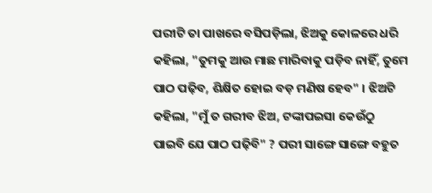ପରୀଟି ତା ପାଖରେ ବସିପଡ଼ିଲା, ଝିଅକୁ କୋଳରେ ଧରି କହିଲା, "ତୁମକୁ ଆଉ ମାଛ ମାରିବାକୁ ପଡ଼ିବ ନାହିଁ, ତୁମେ ପାଠ ପଢ଼ିବ, ଶିକ୍ଷିତ ହୋଇ ବଡ଼ ମଣିଷ ହେବ" । ଝିଅଟି କହିଲା, "ମୁଁ ତ ଗରୀବ ଝିଅ, ଟଙ୍କାପଇସା କେଉଁଠୁ ପାଇବି ଯେ ପାଠ ପଢ଼ିବି" ? ପରୀ ସାଙ୍ଗେ ସାଙ୍ଗେ ବହୁତ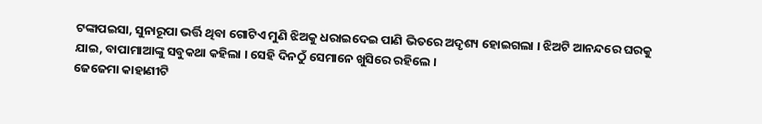ଟଙ୍କାପଇସା, ସୁନାରୂପା ଭର୍ତ୍ତି ଥିବା ଗୋଟିଏ ମୁଣି ଝିଅକୁ ଧରାଇଦେଇ ପାଣି ଭିତରେ ଅଦୃଶ୍ୟ ହୋଇଗଲା । ଝିଅଟି ଆନନ୍ଦରେ ଘରକୁ ଯାଇ, ବାପାମାଆଙ୍କୁ ସବୁକଥା କହିଲା । ସେହି ଦିନଠୁଁ ସେମାନେ ଖୁସିରେ ରହିଲେ ।
ଜେଜେମା କାହାଣୀଟି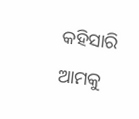କହିସାରି ଆମକୁ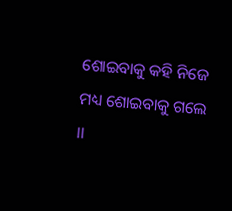ଶୋଇବାକୁ କହି ନିଜେ ମଧ୍ୟ ଶୋଇବାକୁ ଗଲେ ।।